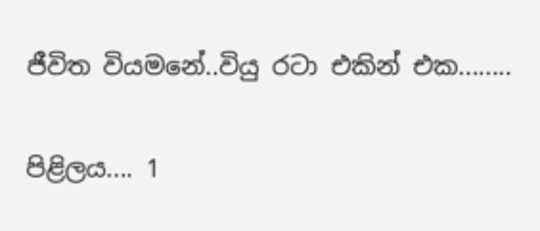ජීවිත වියමනේ..වියු රටා එකින් එක........

පිළිලය.... 1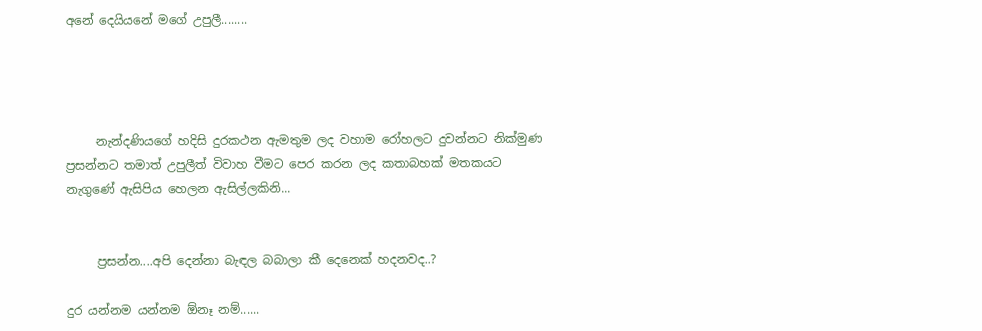අනේ දෙයියනේ මගේ උපුලී........




     නැන්දණියගේ හදිසි දුරකථන ඇමතුම ලද වහාම රෝහලට දුවන්නට නික්මුණ ප්‍රසන්නට තමාත් උපුලීත් විවාහ වීමට පෙර කරන ලද කතාබහක් මතකයට නැගුණේ ඇසිපිය හෙලන ඇසිල්ලකිනි...


     ප්‍රසන්න....අපි දෙන්නා බැඳල බබාලා කී දෙනෙක් හදනවද..?

දුර යන්නම යන්නම ඕනෑ නම්......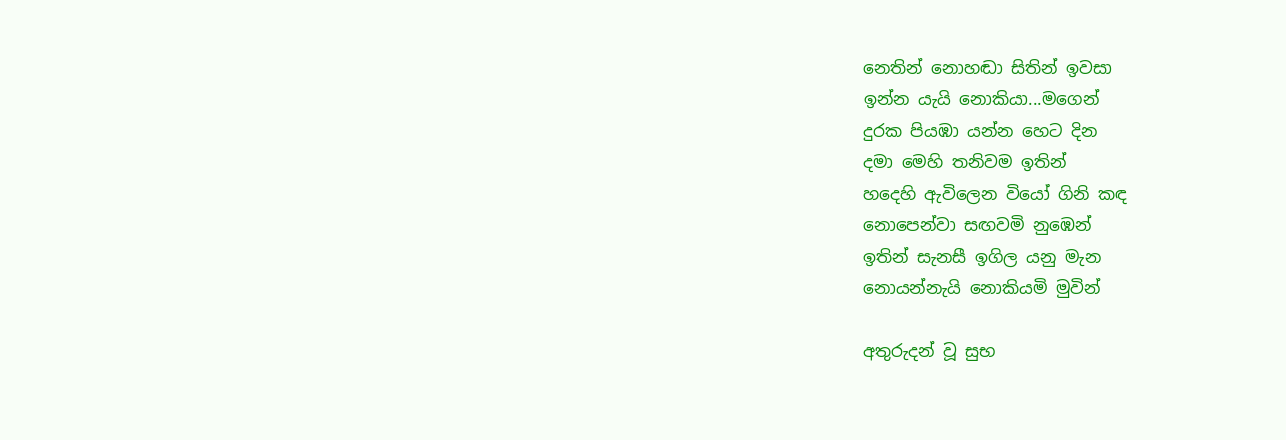නෙතින් නොහඬා සිතින් ඉවසා
ඉන්න යැයි නොකියා...මගෙන්
දුරක පියඹා යන්න හෙට දින
දමා මෙහි තනිවම ඉතින්
හදෙහි ඇවිලෙන වියෝ ගිනි කඳ
නොපෙන්වා සඟවමි නුඹෙන්
ඉතින් සැනසී ඉගිල යනු මැන
නොයන්නැයි නොකියමි මුවින්

අතුරුදන් වූ සුභ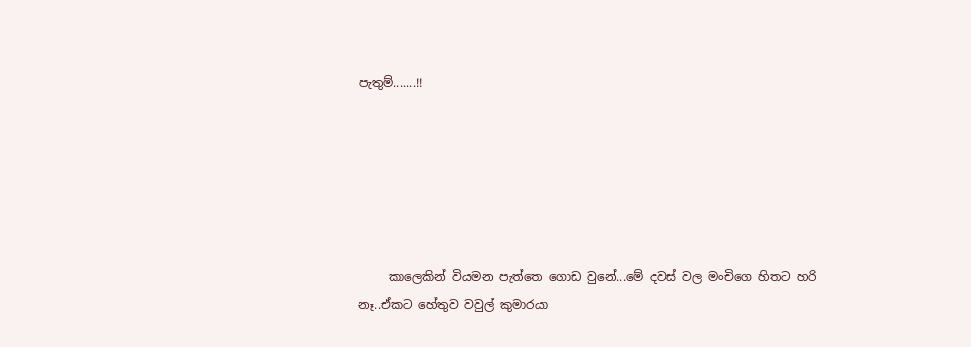පැතුම්.......!!






     කාලෙකින් වියමන පැත්තෙ ගොඩ වුනේ...මේ දවස් වල මංචිගෙ හිතට හරි නෑ..ඒකට හේතුව වවුල් කුමාරයා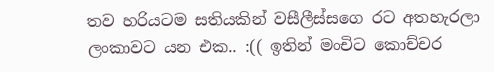තව හරියටම සතියකින් වසීලීස්සගෙ රට අතහැරලා ලංකාවට යන එක.. :(( ඉතින් මංචිට කොච්චර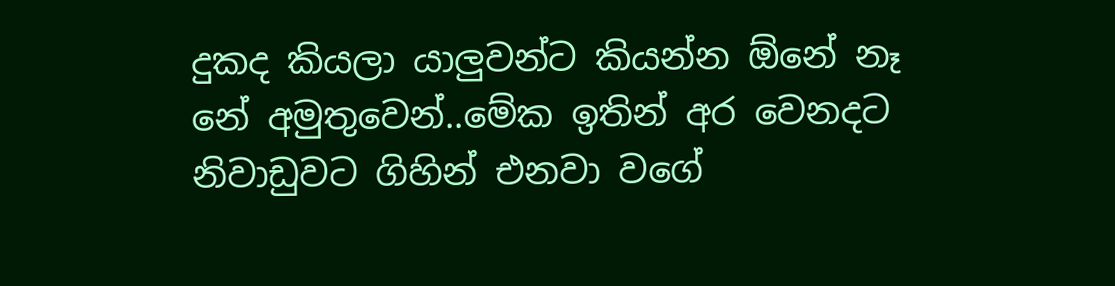දුකද කියලා යාලුවන්ට කියන්න ඕනේ නෑ නේ අමුතුවෙන්..මේක ඉතින් අර වෙනදට නිවාඩුවට ගිහින් එනවා වගේ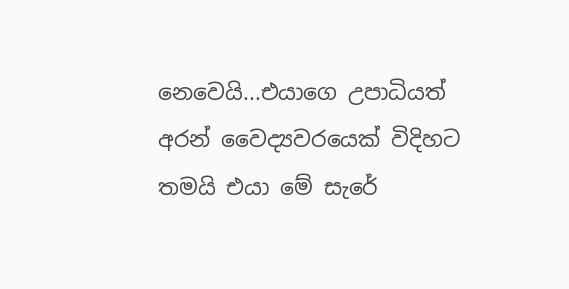නෙවෙයි...එයාගෙ උපාධියත් අරන් වෛද්‍යවරයෙක් විදිහට තමයි එයා මේ සැරේ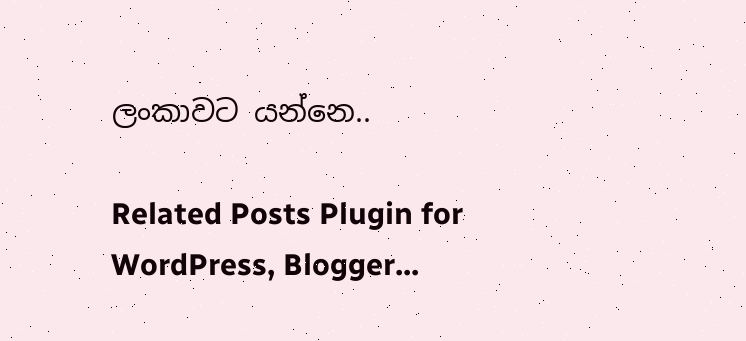ලංකාවට යන්නෙ..

Related Posts Plugin for WordPress, Blogger...